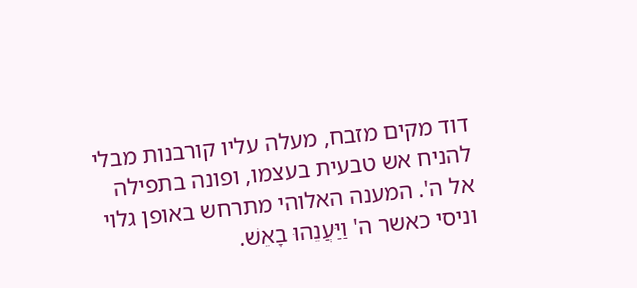דוד מקים מזבח, מעלה עליו קורבנות מבלי להניח אש טבעית בעצמו, ופונה בתפילה אל ה'. המענה האלוהי מתרחש באופן גלוי וניסי כאשר ה' וַיַּעֲנֵהוּ בָאֵשׁ.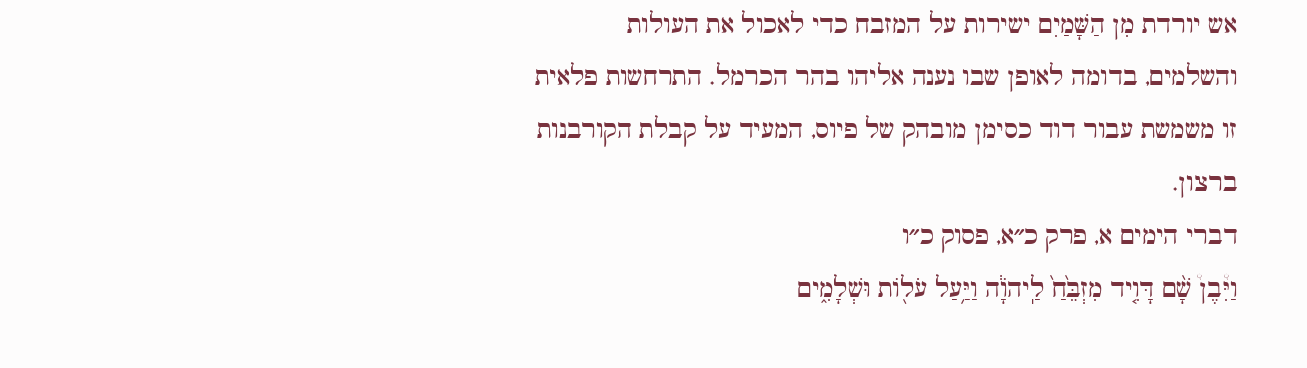אש יורדת מִן הַשָּׁמַיִם ישירות על המזבח כדי לאכול את העולות והשלמים, בדומה לאופן שבו נענה אליהו בהר הכרמל. התרחשות פלאית זו משמשת עבור דוד כסימן מובהק של פיוס, המעיד על קבלת הקורבנות ברצון.
דברי הימים א, פרק כ״א, פסוק כ״ו
וַיִּ֩בֶן֩ שָׁ֨ם דָּוִ֤יד מִזְבֵּ֙חַ֙ לַֽיהֹוָ֔ה וַיַּ֥עַל עֹל֖וֹת וּשְׁלָמִ֑ים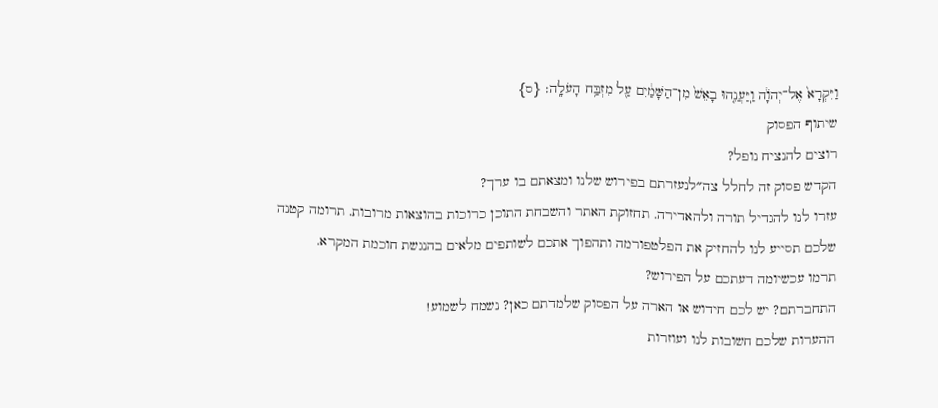וַיִּקְרָא֙ אֶל־יְהֹוָ֔ה וַֽיַּעֲנֵ֤הוּ בָאֵשׁ֙ מִן־הַשָּׁמַ֔יִם עַ֖ל מִזְבַּ֥ח הָעֹלָֽה׃ {ס}
שיתוף הפסוק
רוצים להנציח נופל?
הקדש פסוק זה לחלל צה״לנעזרתם בפירוש שלנו ומצאתם בו ערך?
עזרו לנו להגדיל תורה ולהאדירה. תחזוקת האתר והשבחת התוכן כרוכות בהוצאות מרובות. תרומה קטנה שלכם תסייע לנו להחזיק את הפלטפורמה ותהפוך אתכם לשותפים מלאים בהנגשת חוכמת המקרא.
תרמו עכשיומה דעתכם על הפירוש?
התחברתם? יש לכם חידוש או הארה על הפסוק שלמדתם כאן? נשמח לשמוע!
ההערות שלכם חשובות לנו ועוזרות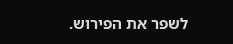לשפר את הפירוש.